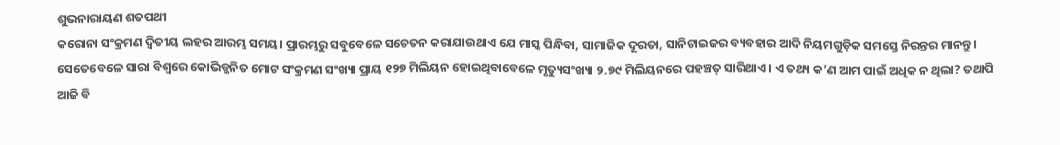ଶୁଭନାରାୟଣ ଶତପଥୀ
କରୋନା ସଂକ୍ରମଣ ଦ୍ୱିତୀୟ ଲହର ଆରମ୍ଭ ସମୟ। ପ୍ରାରମ୍ଭରୁ ସବୁବେଳେ ସଚେତନ କରାଯାଉଥାଏ ଯେ ମାସ୍କ ପିନ୍ଧିବା, ସାମାଜିକ ଦୂରତା, ସାନିଟାଇଜର ବ୍ୟବହାର ଆଦି ନିୟମଗୁଡ଼ିକ ସମସ୍ତେ ନିରନ୍ତର ମାନନ୍ତୁ। ସେତେବେଳେ ସାରା ବିଶ୍ୱରେ କୋଭିଡ୍ଜନିତ ମୋଟ ସଂକ୍ରମଣ ସଂଖ୍ୟା ପ୍ରାୟ ୧୨୭ ମିଲିୟନ ହୋଇଥିବାବେଳେ ମୃତ୍ୟୁସଂଖ୍ୟା ୨.୭୯ ମିଲିୟନରେ ପହଞ୍ଚତ୍ ସାରିଥାଏ। ଏ ତଥ୍ୟ କ’ଣ ଆମ ପାଇଁ ଅଧିକ ନ ଥିଲା? ତଥାପି ଆଜି ବି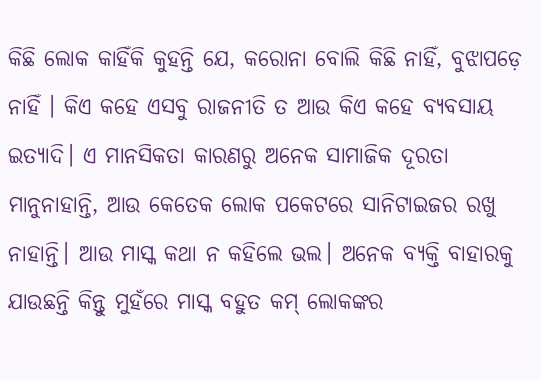କିଛି ଲୋକ କାହିଁକି କୁହନ୍ତି ଯେ, କରୋନା ବୋଲି କିଛି ନାହିଁ, ବୁଝାପଡ଼େ ନାହିଁ । କିଏ କହେ ଏସବୁ ରାଜନୀତି ତ ଆଉ କିଏ କହେ ବ୍ୟବସାୟ ଇତ୍ୟାଦି। ଏ ମାନସିକତା କାରଣରୁ ଅନେକ ସାମାଜିକ ଦୂରତା ମାନୁନାହାନ୍ତି, ଆଉ କେତେକ ଲୋକ ପକେଟରେ ସାନିଟାଇଜର ରଖୁ ନାହାନ୍ତି। ଆଉ ମାସ୍କ କଥା ନ କହିଲେ ଭଲ। ଅନେକ ବ୍ୟକ୍ତି ବାହାରକୁ ଯାଉଛନ୍ତି କିନ୍ତୁ ମୁହଁରେ ମାସ୍କ ବହୁତ କମ୍ ଲୋକଙ୍କର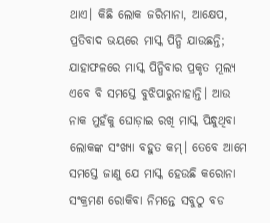ଥାଏ। କିଛି ଲୋକ ଜରିମାନା, ଆକ୍ଷେପ, ପ୍ରତିବାଦ ଭୟରେ ମାସ୍କ ପିନ୍ଧି ଯାଉଛନ୍ତି; ଯାହାଫଳରେ ମାସ୍କ ପିନ୍ଧିବାର ପ୍ରକୃତ ମୂଲ୍ୟ ଏବେ ବି ସମସ୍ତେ ବୁଝିପାରୁନାହାନ୍ତି। ଆଉ ନାକ ମୁହଁକୁ ଘୋଡ଼ାଇ ରଖି ମାସ୍କ ପିନ୍ଧୁଥିବା ଲୋକଙ୍କ ସଂଖ୍ୟା ବହୁତ କମ୍। ତେବେ ଆମେ ସମସ୍ତେ ଜାଣୁ ଯେ ମାସ୍କ ହେଉଛି କରୋନା ସଂକ୍ରମଣ ରୋକିବା ନିମନ୍ତେ ସବୁଠୁ ବଡ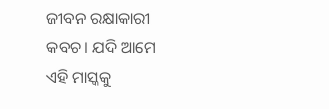ଜୀବନ ରକ୍ଷାକାରୀ କବଚ। ଯଦି ଆମେ ଏହି ମାସ୍କକୁ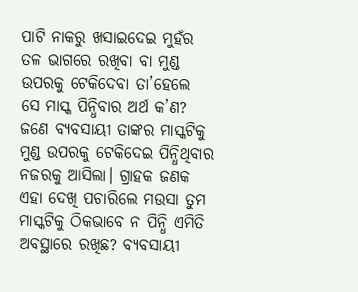ପାଟି ନାକରୁ ଖସାଇଦେଇ ମୁହଁର ତଳ ଭାଗରେ ରଖିବା ବା ମୁଣ୍ଡ ଉପରକୁ ଟେକିଦେବା ତା’ହେଲେ ସେ ମାସ୍କ ପିନ୍ଧିବାର ଅର୍ଥ କ’ଣ?
ଜଣେ ବ୍ୟବସାୟୀ ତାଙ୍କର ମାସ୍କଟିକୁ ମୁଣ୍ଡ ଉପରକୁ ଟେକିଦେଇ ପିନ୍ଧିଥିବାର ନଜରକୁ ଆସିଲା। ଗ୍ରାହକ ଜଣକ ଏହା ଦେଖି ପଚାରିଲେ ମଉସା ତୁମ ମାସ୍କଟିକୁ ଠିକଭାବେ ନ ପିନ୍ଧି ଏମିତି ଅବସ୍ଥାରେ ରଖିଛ? ବ୍ୟବସାୟୀ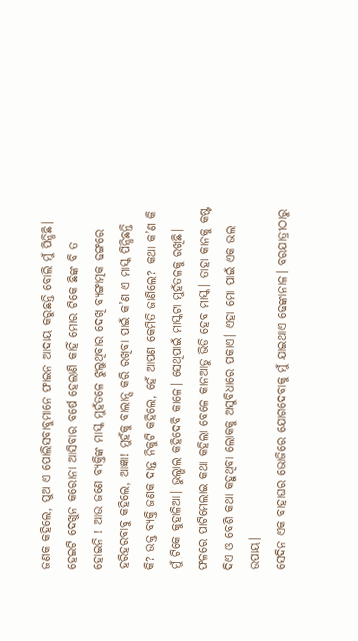ଜଣକ କହିଲେ, ପୁଅ ଏ ପୋଲିସବାବୁମାନେ ଫାଇନ ଆଦାୟ କରୁଛନ୍ତି ବୋଲି ମୁଁ ପିନ୍ଧିଛି। ହେଇଟି ଦେଖୁନ କରୋନା ଆସିବାର ବର୍ଷେ ହେଲାଣି କାହିଁ ମୋର ଟିକେ ଛିଙ୍କ ବି ତ ହୋଇନି ! ଆଉ ଜଣେ ବ୍ୟକ୍ତିଙ୍କ ମାସ୍କ ମୁହଁତଳେ ଝୁଲୁଥିବାର ଦେଖି ବ୍ୟଙ୍ଗାତ୍ମକ ଢଙ୍ଗରେ ହରିହରବାବୁ କହିଲେ, ଆଜ୍ଞା! ମୁହଁକୁ ବାଲାନ୍ସ କରି ରଖିବା ପାଇଁ କ’ଣ ଏ ମାସ୍କ ପିନ୍ଧିଛନ୍ତି କି? ଉକ୍ତ ବ୍ୟକ୍ତି ଜଣକ ଦାନ୍ତ ନିକୁଟି କହିଲେ, ହେଁ ଆପଣ କେମିତି ଜାଣିଲେ? କଥା କ’ଣ କି ମୁଁ ଟିକେ କୁହାଳିଆ। ଭୁଲ୍ଭାଲ କହିଦେବି କାଳେ। ସେଥିପାଇଁ ମାସ୍କଟା ମୁହଁତଳକୁ ରଖିଛି। ଫଳରେ ପାଟିମେଲାଇ କଥା କହିଲା ବେଳେ କାନଆଡୁ ଭିଡି ହେବ ମାସ୍କ। ତାହା କାନକୁ କଷ୍ଟ ଦିଏ ଓ ବେଶି କଥା କହୁଥିବା ଲୋକକୁ ଅସୁବିଧାରେ ପକାଏ। ଏହା ମୋ ପାଇଁ ଏକ ଭଲ ଉପାୟ।
ସେଦିନ ଏକ ବାହାଘର ଭୋଜିରେ ଯୋଗଦେବାକୁ ମୁଁ ଯାଇଥାଏ ଢେଙ୍କାନାଳ। ବରଯାତ୍ରୀଠାରୁ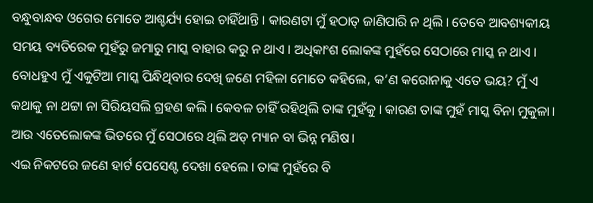ବନ୍ଧୁବାନ୍ଧବ ଓଗେର ମୋତେ ଆଶ୍ଚର୍ଯ୍ୟ ହୋଇ ଚାହିଁଥାନ୍ତି। କାରଣଟା ମୁଁ ହଠାତ୍ ଜାଣିପାରି ନ ଥିଲି। ତେବେ ଆବଶ୍ୟକୀୟ ସମୟ ବ୍ୟତିରେକ ମୁହଁରୁ ଜମାରୁ ମାସ୍କ ବାହାର କରୁ ନ ଥାଏ। ଅଧିକାଂଶ ଲୋକଙ୍କ ମୁହଁରେ ସେଠାରେ ମାସ୍କ ନ ଥାଏ। ବୋଧହୁଏ ମୁଁ ଏକୁଟିଆ ମାସ୍କ ପିନ୍ଧିଥିବାର ଦେଖି ଜଣେ ମହିଳା ମୋତେ କହିଲେ, କ’ଣ କରୋନାକୁ ଏତେ ଭୟ? ମୁଁ ଏ କଥାକୁ ନା ଥଟ୍ଟା ନା ସିରିୟସଲି ଗ୍ରହଣ କଲି । କେବଳ ଚାହିଁ ରହିଥିଲି ତାଙ୍କ ମୁହଁକୁ। କାରଣ ତାଙ୍କ ମୁହଁ ମାସ୍କ ବିନା ମୁକୁଳା। ଆଉ ଏତେଲୋକଙ୍କ ଭିତରେ ମୁଁ ସେଠାରେ ଥିଲି ଅଡ୍ ମ୍ୟାନ ବା ଭିନ୍ନ ମଣିଷ।
ଏଇ ନିକଟରେ ଜଣେ ହାର୍ଟ ପେସେଣ୍ଟ ଦେଖା ହେଲେ। ତାଙ୍କ ମୁହଁରେ ବି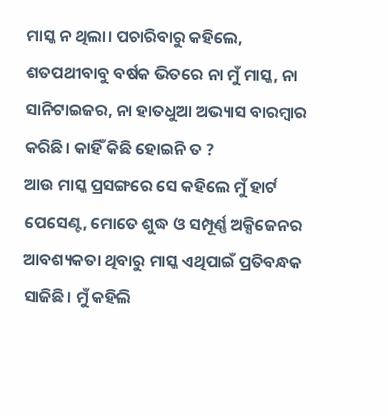ମାସ୍କ ନ ଥିଲା। ପଚାରିବାରୁ କହିଲେ, ଶତପଥୀବାବୁ ବର୍ଷକ ଭିତରେ ନା ମୁଁ ମାସ୍କ, ନା ସାନିଟାଇଜର, ନା ହାତଧୁଆ ଅଭ୍ୟାସ ବାରମ୍ବାର କରିଛି। କାହିଁ କିଛି ହୋଇନି ତ ?
ଆଉ ମାସ୍କ ପ୍ରସଙ୍ଗରେ ସେ କହିଲେ ମୁଁ ହାର୍ଟ ପେସେଣ୍ଟ, ମୋତେ ଶୁଦ୍ଧ ଓ ସମ୍ପୂର୍ଣ୍ଣ ଅକ୍ସିଜେନର ଆବଶ୍ୟକତା ଥିବାରୁ ମାସ୍କ ଏଥିପାଇଁ ପ୍ରତିବନ୍ଧକ ସାଜିଛି। ମୁଁ କହିଲି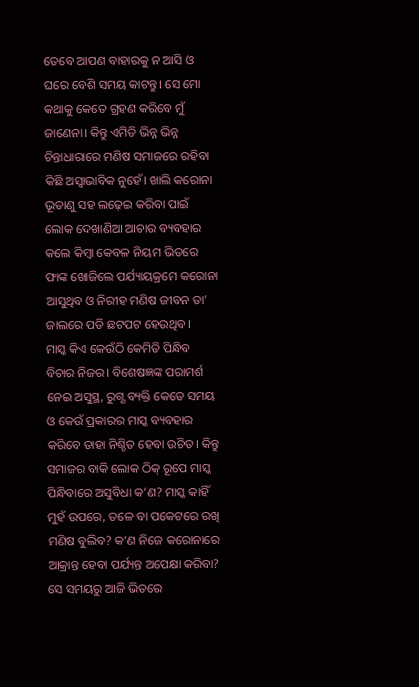ତେବେ ଆପଣ ବାହାରକୁ ନ ଆସି ଓ ଘରେ ବେଶି ସମୟ କାଟନ୍ତୁ। ସେ ମୋ କଥାକୁ କେତେ ଗ୍ରହଣ କରିବେ ମୁଁ ଜାଣେନା। କିନ୍ତୁ ଏମିତି ଭିନ୍ନ ଭିନ୍ନ ଚିନ୍ତାଧାରାରେ ମଣିଷ ସମାଜରେ ରହିବା କିଛି ଅସ୍ବାଭାବିକ ନୁହେଁ। ଖାଲି କରୋନା ଭୂତାଣୁ ସହ ଲଢ଼େଇ କରିବା ପାଇଁ ଲୋକ ଦେଖାଣିଆ ଆଚାର ବ୍ୟବହାର କଲେ କିମ୍ବା କେବଳ ନିୟମ ଭିତରେ ଫାଙ୍କ ଖୋଜିଲେ ପର୍ଯ୍ୟାୟକ୍ରମେ କରୋନା ଆସୁଥିବ ଓ ନିରୀହ ମଣିଷ ଜୀବନ ତା’ ଜାଲରେ ପଡି ଛଟପଟ ହେଉଥିବ।
ମାସ୍କ କିଏ କେଉଁଠି କେମିତି ପିନ୍ଧିବ ବିଚାର ନିଜର। ବିଶେଷଜ୍ଞଙ୍କ ପରାମର୍ଶ ନେଇ ଅସୁସ୍ଥ, ରୁଗ୍ଣ ବ୍ୟକ୍ତି କେତେ ସମୟ ଓ କେଉଁ ପ୍ରକାରର ମାସ୍କ ବ୍ୟବହାର କରିବେ ତାହା ନିଶ୍ଚିତ ହେବା ଉଚିତ। କିନ୍ତୁ ସମାଜର ବାକି ଲୋକ ଠିକ୍ ରୂପେ ମାସ୍କ ପିନ୍ଧିବାରେ ଅସୁବିଧା କ’ଣ? ମାସ୍କ କାହିଁ ମୁହଁ ଉପରେ, ତଳେ ବା ପକେଟରେ ରଖି ମଣିଷ ବୁଲିବ? କ’ଣ ନିଜେ କରୋନାରେ ଆକ୍ରାନ୍ତ ହେବା ପର୍ଯ୍ୟନ୍ତ ଅପେକ୍ଷା କରିବା?
ସେ ସମୟରୁ ଆଜି ଭିତରେ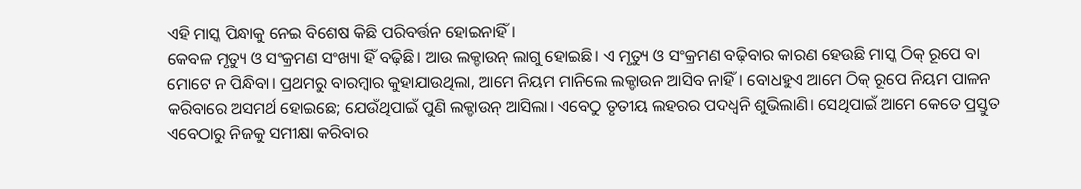ଏହି ମାସ୍କ ପିନ୍ଧାକୁ ନେଇ ବିଶେଷ କିଛି ପରିବର୍ତ୍ତନ ହୋଇନାହିଁ।
କେବଳ ମୃତ୍ୟୁ ଓ ସଂକ୍ରମଣ ସଂଖ୍ୟା ହିଁ ବଢ଼ିଛି। ଆଉ ଲକ୍ଡାଉନ୍ ଲାଗୁ ହୋଇଛି। ଏ ମୃତ୍ୟୁ ଓ ସଂକ୍ରମଣ ବଢ଼ିବାର କାରଣ ହେଉଛି ମାସ୍କ ଠିକ୍ ରୂପେ ବା ମୋଟେ ନ ପିନ୍ଧିବା। ପ୍ରଥମରୁ ବାରମ୍ବାର କୁହାଯାଉଥିଲା, ଆମେ ନିୟମ ମାନିଲେ ଲକ୍ଡାଉନ ଆସିବ ନାହିଁ। ବୋଧହୁଏ ଆମେ ଠିକ୍ ରୂପେ ନିୟମ ପାଳନ କରିବାରେ ଅସମର୍ଥ ହୋଇଛେ; ଯେଉଁଥିପାଇଁ ପୁଣି ଲକ୍ଡାଉନ୍ ଆସିଲା। ଏବେଠୁ ତୃତୀୟ ଲହରର ପଦଧ୍ୱନି ଶୁଭିଲାଣି। ସେଥିପାଇଁ ଆମେ କେତେ ପ୍ରସ୍ତୁତ ଏବେଠାରୁ ନିଜକୁ ସମୀକ୍ଷା କରିବାର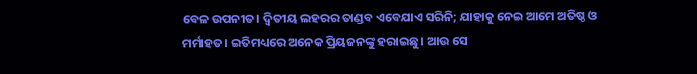ବେଳ ଉପନୀତ। ଦ୍ୱିତୀୟ ଲହରର ତାଣ୍ଡବ ଏବେଯାଏ ସରିନି; ଯାହାକୁ ନେଇ ଆମେ ଅତିଷ୍ଠ ଓ ମର୍ମାହତ। ଇତିମଧ୍ୟରେ ଅନେକ ପ୍ରିୟଜନଙ୍କୁ ହରାଇଛୁ। ଆଉ ସେ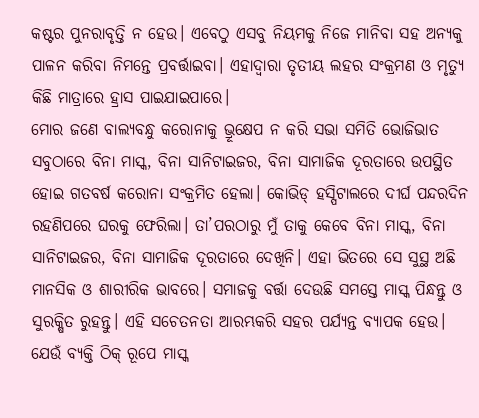କଷ୍ଟର ପୁନରାବୃତ୍ତି ନ ହେଉ। ଏବେଠୁ ଏସବୁ ନିୟମକୁ ନିଜେ ମାନିବା ସହ ଅନ୍ୟକୁ ପାଳନ କରିବା ନିମନ୍ତେ ପ୍ରବର୍ତ୍ତାଇବା। ଏହାଦ୍ୱାରା ତୃତୀୟ ଲହର ସଂକ୍ରମଣ ଓ ମୃତ୍ୟୁ କିଛି ମାତ୍ରାରେ ହ୍ରାସ ପାଇଯାଇପାରେ।
ମୋର ଜଣେ ବାଲ୍ୟବନ୍ଧୁ କରୋନାକୁ ଭ୍ରୂକ୍ଷେପ ନ କରି ସଭା ସମିତି ଭୋଜିଭାତ ସବୁଠାରେ ବିନା ମାସ୍କ, ବିନା ସାନିଟାଇଜର, ବିନା ସାମାଜିକ ଦୂରତାରେ ଉପସ୍ଥିତ ହୋଇ ଗତବର୍ଷ କରୋନା ସଂକ୍ରମିତ ହେଲା। କୋଭିଡ୍ ହସ୍ପିଟାଲରେ ଦୀର୍ଘ ପନ୍ଦରଦିନ ରହଣିପରେ ଘରକୁ ଫେରିଲା। ତା’ପରଠାରୁ ମୁଁ ତାକୁ କେବେ ବିନା ମାସ୍କ, ବିନା ସାନିଟାଇଜର, ବିନା ସାମାଜିକ ଦୂରତାରେ ଦେଖିନି। ଏହା ଭିତରେ ସେ ସୁସ୍ଥ ଅଛି ମାନସିକ ଓ ଶାରୀରିକ ଭାବରେ। ସମାଜକୁ ବର୍ତ୍ତା ଦେଉଛି ସମସ୍ତେ ମାସ୍କ ପିନ୍ଧନ୍ତୁ ଓ ସୁରକ୍ଷିତ ରୁହନ୍ତୁ। ଏହି ସଚେତନତା ଆରମ୍ଭକରି ସହର ପର୍ଯ୍ୟନ୍ତ ବ୍ୟାପକ ହେଉ। ଯେଉଁ ବ୍ୟକ୍ତି ଠିକ୍ ରୂପେ ମାସ୍କ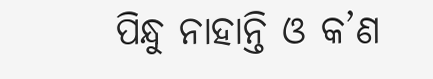ପିନ୍ଧୁ ନାହାନ୍ତି ଓ କ’ଣ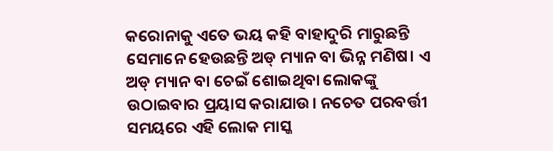କରୋନାକୁ ଏତେ ଭୟ କହି ବାହାଦୁରି ମାରୁଛନ୍ତି ସେମାନେ ହେଉଛନ୍ତି ଅଡ୍ ମ୍ୟାନ ବା ଭିନ୍ନ ମଣିଷ। ଏ ଅଡ୍ ମ୍ୟାନ ବା ଚେଇଁ ଶୋଇଥିବା ଲୋକଙ୍କୁ ଉଠାଇବାର ପ୍ରୟାସ କରାଯାଉ। ନଚେତ ପରବର୍ତ୍ତୀ ସମୟରେ ଏହି ଲୋକ ମାସ୍କ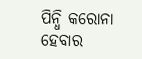ପିନ୍ଧି କରୋନା ହେବାର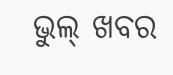ଭୁଲ୍ ଖବର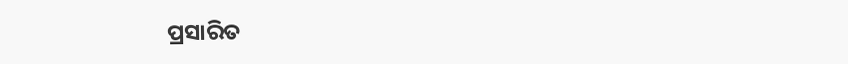ପ୍ରସାରିତ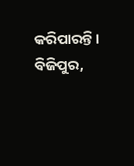କରିପାରନ୍ତି।
ବିଜିପୁର,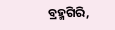ବ୍ରହ୍ମଗିରି,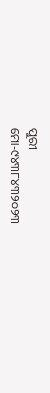ପୁରୀ
ମୋ-୯୪୩୮୪୩୨୦୨୩